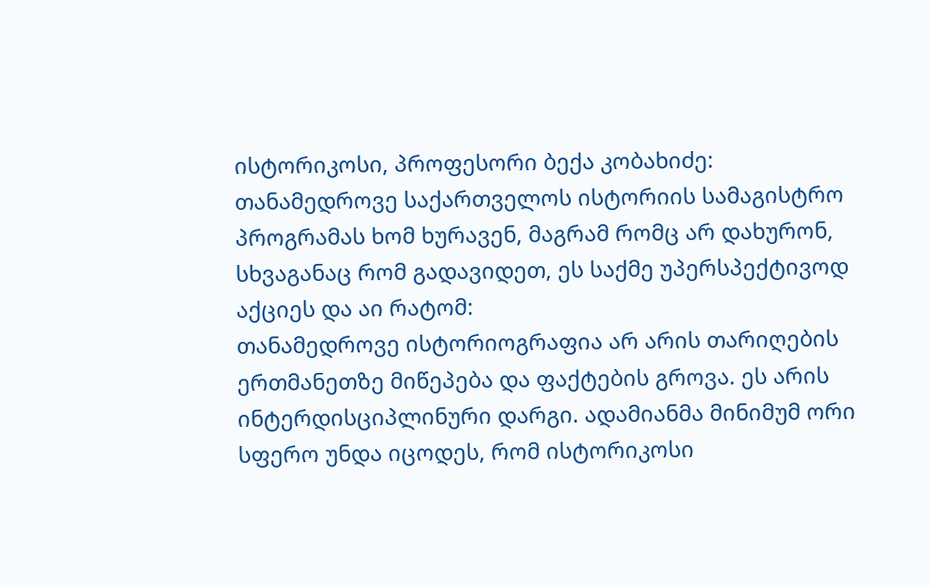ისტორიკოსი, პროფესორი ბექა კობახიძე:
თანამედროვე საქართველოს ისტორიის სამაგისტრო პროგრამას ხომ ხურავენ, მაგრამ რომც არ დახურონ, სხვაგანაც რომ გადავიდეთ, ეს საქმე უპერსპექტივოდ აქციეს და აი რატომ:
თანამედროვე ისტორიოგრაფია არ არის თარიღების ერთმანეთზე მიწეპება და ფაქტების გროვა. ეს არის ინტერდისციპლინური დარგი. ადამიანმა მინიმუმ ორი სფერო უნდა იცოდეს, რომ ისტორიკოსი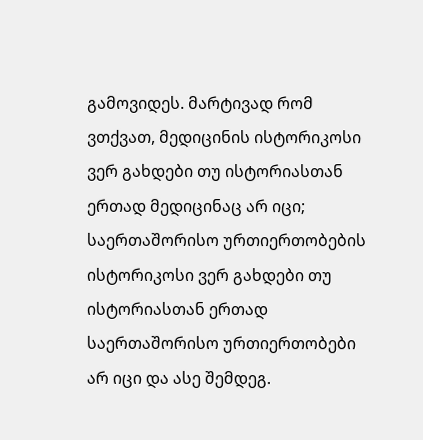გამოვიდეს. მარტივად რომ ვთქვათ, მედიცინის ისტორიკოსი ვერ გახდები თუ ისტორიასთან ერთად მედიცინაც არ იცი; საერთაშორისო ურთიერთობების ისტორიკოსი ვერ გახდები თუ ისტორიასთან ერთად საერთაშორისო ურთიერთობები არ იცი და ასე შემდეგ.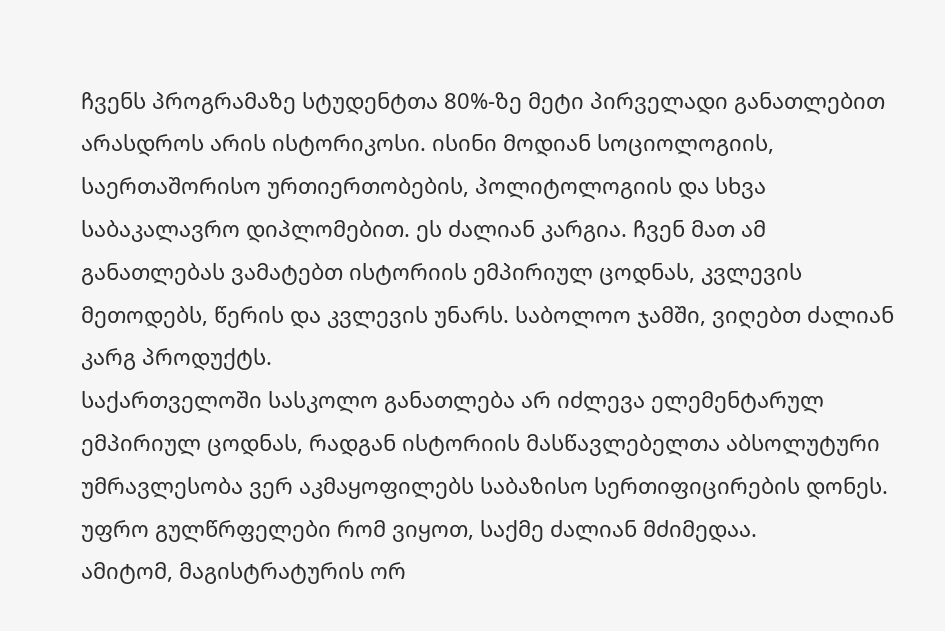ჩვენს პროგრამაზე სტუდენტთა 80%-ზე მეტი პირველადი განათლებით არასდროს არის ისტორიკოსი. ისინი მოდიან სოციოლოგიის, საერთაშორისო ურთიერთობების, პოლიტოლოგიის და სხვა საბაკალავრო დიპლომებით. ეს ძალიან კარგია. ჩვენ მათ ამ განათლებას ვამატებთ ისტორიის ემპირიულ ცოდნას, კვლევის მეთოდებს, წერის და კვლევის უნარს. საბოლოო ჯამში, ვიღებთ ძალიან კარგ პროდუქტს.
საქართველოში სასკოლო განათლება არ იძლევა ელემენტარულ ემპირიულ ცოდნას, რადგან ისტორიის მასწავლებელთა აბსოლუტური უმრავლესობა ვერ აკმაყოფილებს საბაზისო სერთიფიცირების დონეს. უფრო გულწრფელები რომ ვიყოთ, საქმე ძალიან მძიმედაა.
ამიტომ, მაგისტრატურის ორ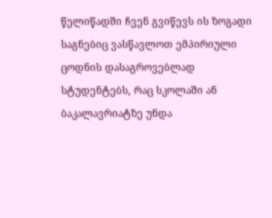წელიწადში ჩვენ გვიწევს ის ზოგადი საგნებიც ვასწავლოთ ემპირიული ცოდნის დასაგროვებლად სტუდენტებს, რაც სკოლაში ან ბაკალავრიატზე უნდა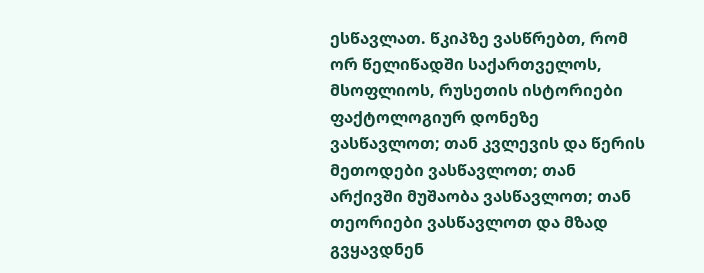ესწავლათ. წკიპზე ვასწრებთ, რომ ორ წელიწადში საქართველოს, მსოფლიოს, რუსეთის ისტორიები ფაქტოლოგიურ დონეზე ვასწავლოთ; თან კვლევის და წერის მეთოდები ვასწავლოთ; თან არქივში მუშაობა ვასწავლოთ; თან თეორიები ვასწავლოთ და მზად გვყავდნენ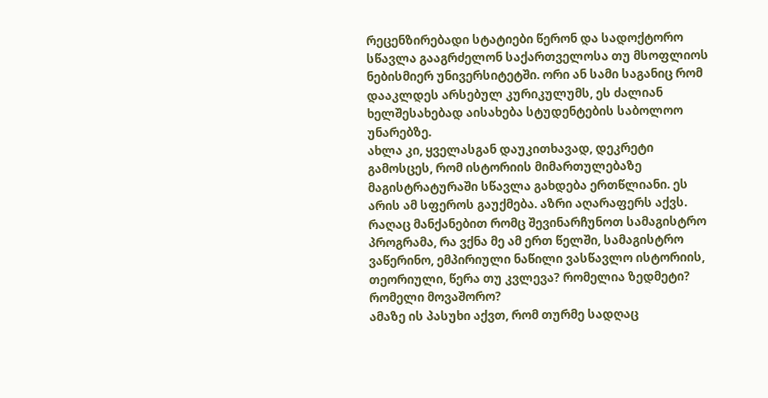რეცენზირებადი სტატიები წერონ და სადოქტორო სწავლა გააგრძელონ საქართველოსა თუ მსოფლიოს ნებისმიერ უნივერსიტეტში. ორი ან სამი საგანიც რომ დააკლდეს არსებულ კურიკულუმს, ეს ძალიან ხელშესახებად აისახება სტუდენტების საბოლოო უნარებზე.
ახლა კი, ყველასგან დაუკითხავად, დეკრეტი გამოსცეს, რომ ისტორიის მიმართულებაზე მაგისტრატურაში სწავლა გახდება ერთწლიანი. ეს არის ამ სფეროს გაუქმება. აზრი აღარაფერს აქვს. რაღაც მანქანებით რომც შევინარჩუნოთ სამაგისტრო პროგრამა, რა ვქნა მე ამ ერთ წელში, სამაგისტრო ვაწერინო, ემპირიული ნაწილი ვასწავლო ისტორიის, თეორიული, წერა თუ კვლევა? რომელია ზედმეტი? რომელი მოვაშორო?
ამაზე ის პასუხი აქვთ, რომ თურმე სადღაც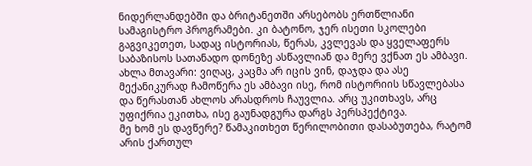ნიდერლანდებში და ბრიტანეთში არსებობს ერთწლიანი სამაგისტრო პროგრამები. კი ბატონო, ჯერ ისეთი სკოლები გაგვიკეთეთ, სადაც ისტორიას, წერას, კვლევას და ყველაფერს საბაზისოს სათანადო დონეზე ასწავლიან და მერე ვქნათ ეს ამბავი.
ახლა მთავარი: ვიღაც, კაცმა არ იცის ვინ, დაჯდა და ასე მექანიკურად ჩამოწერა ეს ამბავი ისე, რომ ისტორიის სწავლებასა და წერასთან ახლოს არასდროს ჩაუვლია. არც უკითხავს, არც უფიქრია ეკითხა, ისე გაუნადგურა დარგს პერსპექტივა.
მე ხომ ეს დავწერე? წამაკითხეთ წერილობითი დასაბუთება, რატომ არის ქართულ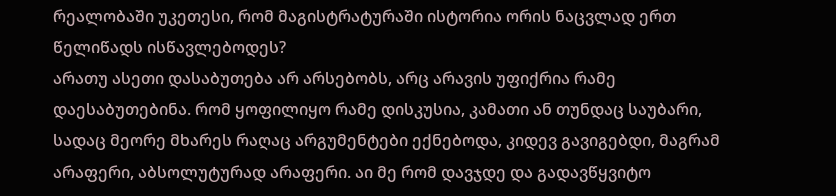რეალობაში უკეთესი, რომ მაგისტრატურაში ისტორია ორის ნაცვლად ერთ წელიწადს ისწავლებოდეს?
არათუ ასეთი დასაბუთება არ არსებობს, არც არავის უფიქრია რამე დაესაბუთებინა. რომ ყოფილიყო რამე დისკუსია, კამათი ან თუნდაც საუბარი, სადაც მეორე მხარეს რაღაც არგუმენტები ექნებოდა, კიდევ გავიგებდი, მაგრამ არაფერი, აბსოლუტურად არაფერი. აი მე რომ დავჯდე და გადავწყვიტო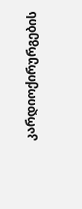კარდიოქირურგების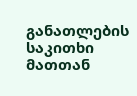განათლების საკითხი მათთან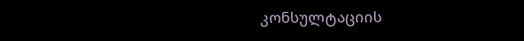კონსულტაციის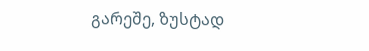გარეშე, ზუსტად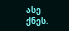ასე ქნეს.